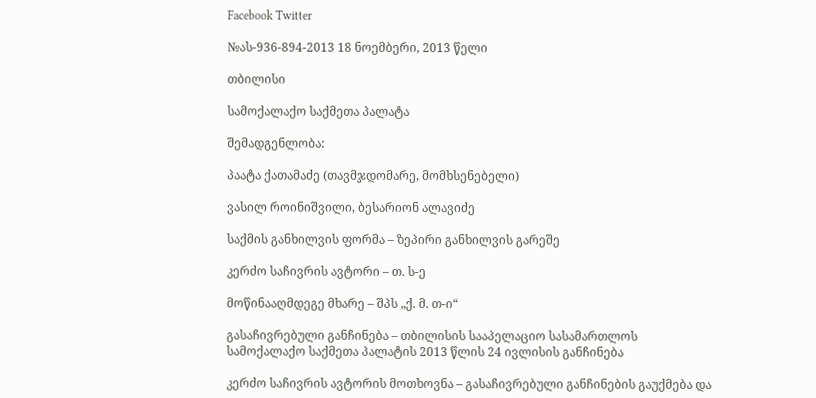Facebook Twitter

№ას-936-894-2013 18 ნოემბერი, 2013 წელი

თბილისი

სამოქალაქო საქმეთა პალატა

შემადგენლობა:

პაატა ქათამაძე (თავმჯდომარე, მომხსენებელი)

ვასილ როინიშვილი, ბესარიონ ალავიძე

საქმის განხილვის ფორმა – ზეპირი განხილვის გარეშე

კერძო საჩივრის ავტორი – თ. ს-ე

მოწინააღმდეგე მხარე – შპს „ქ. მ. თ-ი“

გასაჩივრებული განჩინება – თბილისის სააპელაციო სასამართლოს სამოქალაქო საქმეთა პალატის 2013 წლის 24 ივლისის განჩინება

კერძო საჩივრის ავტორის მოთხოვნა – გასაჩივრებული განჩინების გაუქმება და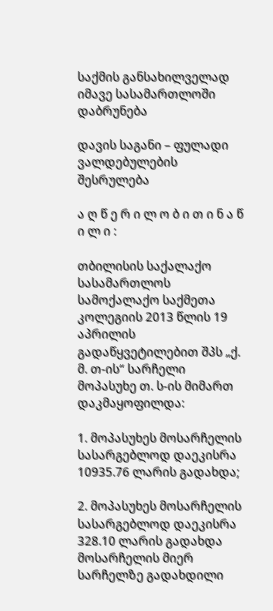საქმის განსახილველად იმავე სასამართლოში დაბრუნება

დავის საგანი – ფულადი ვალდებულების შესრულება

ა ღ წ ე რ ი ლ ო ბ ი თ ი ნ ა წ ი ლ ი :

თბილისის საქალაქო სასამართლოს სამოქალაქო საქმეთა კოლეგიის 2013 წლის 19 აპრილის გადაწყვეტილებით შპს „ქ. მ. თ-ის“ სარჩელი მოპასუხე თ. ს-ის მიმართ დაკმაყოფილდა:

1. მოპასუხეს მოსარჩელის სასარგებლოდ დაეკისრა 10935.76 ლარის გადახდა;

2. მოპასუხეს მოსარჩელის სასარგებლოდ დაეკისრა 328.10 ლარის გადახდა მოსარჩელის მიერ სარჩელზე გადახდილი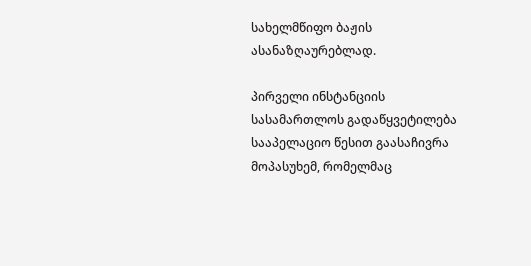სახელმწიფო ბაჟის ასანაზღაურებლად.

პირველი ინსტანციის სასამართლოს გადაწყვეტილება სააპელაციო წესით გაასაჩივრა მოპასუხემ, რომელმაც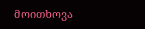მოითხოვა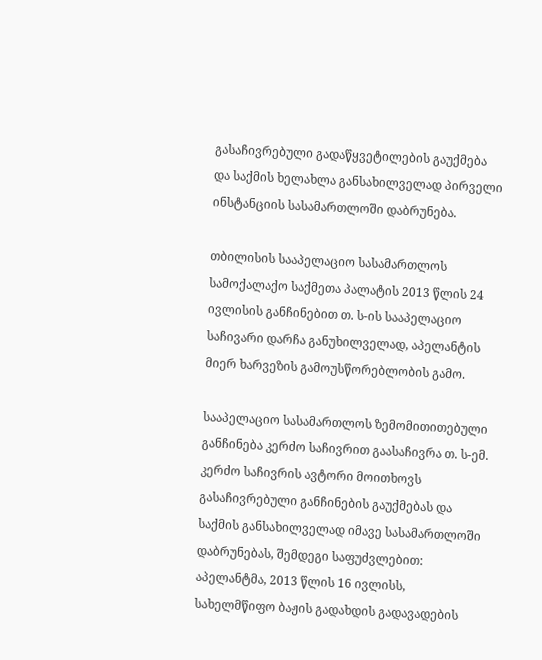გასაჩივრებული გადაწყვეტილების გაუქმება და საქმის ხელახლა განსახილველად პირველი ინსტანციის სასამართლოში დაბრუნება.

თბილისის სააპელაციო სასამართლოს სამოქალაქო საქმეთა პალატის 2013 წლის 24 ივლისის განჩინებით თ. ს-ის სააპელაციო საჩივარი დარჩა განუხილველად, აპელანტის მიერ ხარვეზის გამოუსწორებლობის გამო.

სააპელაციო სასამართლოს ზემომითითებული განჩინება კერძო საჩივრით გაასაჩივრა თ. ს-ემ. კერძო საჩივრის ავტორი მოითხოვს გასაჩივრებული განჩინების გაუქმებას და საქმის განსახილველად იმავე სასამართლოში დაბრუნებას, შემდეგი საფუძვლებით: აპელანტმა, 2013 წლის 16 ივლისს, სახელმწიფო ბაჟის გადახდის გადავადების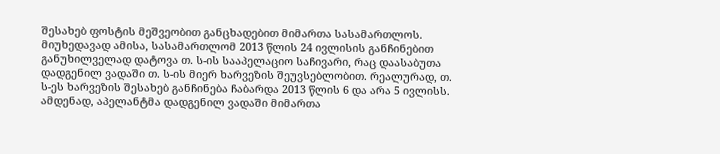შესახებ ფოსტის მეშვეობით განცხადებით მიმართა სასამართლოს. მიუხედავად ამისა, სასამართლომ 2013 წლის 24 ივლისის განჩინებით განუხილველად დატოვა თ. ს-ის სააპელაციო საჩივარი, რაც დაასაბუთა დადგენილ ვადაში თ. ს-ის მიერ ხარვეზის შეუვსებლობით. რეალურად, თ. ს-ეს ხარვეზის შესახებ განჩინება ჩაბარდა 2013 წლის 6 და არა 5 ივლისს. ამდენად, აპელანტმა დადგენილ ვადაში მიმართა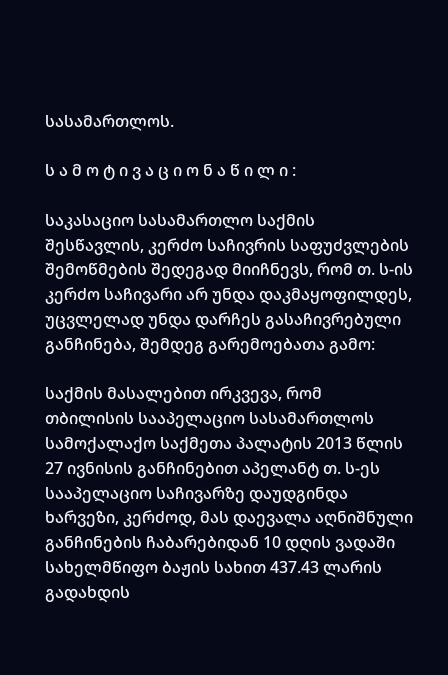სასამართლოს.

ს ა მ ო ტ ი ვ ა ც ი ო ნ ა წ ი ლ ი :

საკასაციო სასამართლო საქმის შესწავლის, კერძო საჩივრის საფუძვლების შემოწმების შედეგად მიიჩნევს, რომ თ. ს-ის კერძო საჩივარი არ უნდა დაკმაყოფილდეს, უცვლელად უნდა დარჩეს გასაჩივრებული განჩინება, შემდეგ გარემოებათა გამო:

საქმის მასალებით ირკვევა, რომ თბილისის სააპელაციო სასამართლოს სამოქალაქო საქმეთა პალატის 2013 წლის 27 ივნისის განჩინებით აპელანტ თ. ს-ეს სააპელაციო საჩივარზე დაუდგინდა ხარვეზი, კერძოდ, მას დაევალა აღნიშნული განჩინების ჩაბარებიდან 10 დღის ვადაში სახელმწიფო ბაჟის სახით 437.43 ლარის გადახდის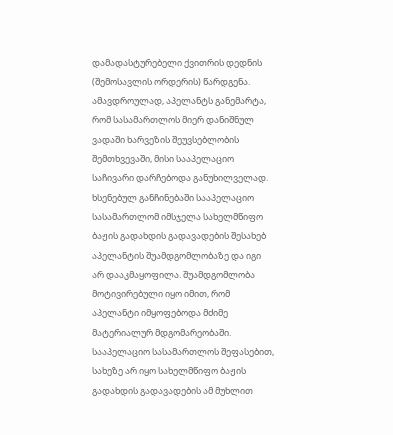დამადასტურებელი ქვითრის დედნის (შემოსავლის ორდერის) წარდგენა. ამავდროულად, აპელანტს განემარტა, რომ სასამართლოს მიერ დანიშნულ ვადაში ხარვეზის შეუვსებლობის შემთხვევაში, მისი სააპელაციო საჩივარი დარჩებოდა განუხილველად. ხსენებულ განჩინებაში სააპელაციო სასამართლომ იმსჯელა სახელმწიფო ბაჟის გადახდის გადავადების შესახებ აპელანტის შუამდგომლობაზე და იგი არ დააკმაყოფილა. შუამდგომლობა მოტივირებული იყო იმით, რომ აპელანტი იმყოფებოდა მძიმე მატერიალურ მდგომარეობაში. სააპელაციო სასამართლოს შეფასებით, სახეზე არ იყო სახელმწიფო ბაჟის გადახდის გადავადების ამ მუხლით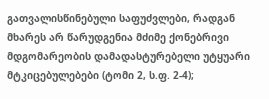გათვალისწინებული საფუძვლები, რადგან მხარეს არ წარუდგენია მძიმე ქონებრივი მდგომარეობის დამადასტურებელი უტყუარი მტკიცებულებები (ტომი 2, ს.ფ. 2-4);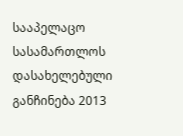სააპელაცო სასამართლოს დასახელებული განჩინება 2013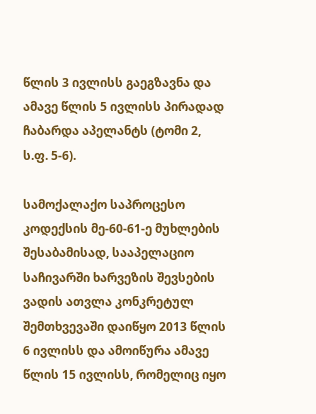წლის 3 ივლისს გაეგზავნა და ამავე წლის 5 ივლისს პირადად ჩაბარდა აპელანტს (ტომი 2, ს.ფ. 5-6).

სამოქალაქო საპროცესო კოდექსის მე-60-61-ე მუხლების შესაბამისად, სააპელაციო საჩივარში ხარვეზის შევსების ვადის ათვლა კონკრეტულ შემთხვევაში დაიწყო 2013 წლის 6 ივლისს და ამოიწურა ამავე წლის 15 ივლისს, რომელიც იყო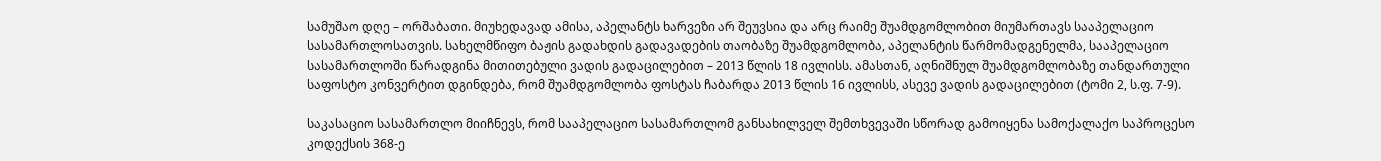სამუშაო დღე – ორშაბათი. მიუხედავად ამისა, აპელანტს ხარვეზი არ შეუვსია და არც რაიმე შუამდგომლობით მიუმართავს სააპელაციო სასამართლოსათვის. სახელმწიფო ბაჟის გადახდის გადავადების თაობაზე შუამდგომლობა, აპელანტის წარმომადგენელმა, სააპელაციო სასამართლოში წარადგინა მითითებული ვადის გადაცილებით – 2013 წლის 18 ივლისს. ამასთან, აღნიშნულ შუამდგომლობაზე თანდართული საფოსტო კონვერტით დგინდება, რომ შუამდგომლობა ფოსტას ჩაბარდა 2013 წლის 16 ივლისს, ასევე ვადის გადაცილებით (ტომი 2, ს.ფ. 7-9).

საკასაციო სასამართლო მიიჩნევს, რომ სააპელაციო სასამართლომ განსახილველ შემთხვევაში სწორად გამოიყენა სამოქალაქო საპროცესო კოდექსის 368-ე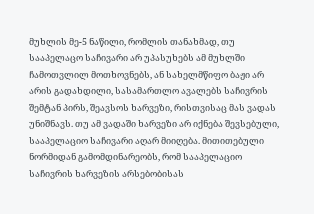მუხლის მე-5 ნაწილი, რომლის თანახმად, თუ სააპელაცო საჩივარი არ უპასუხებს ამ მუხლში ჩამოთვლილ მოთხოვნებს, ან სახელმწიფო ბაჟი არ არის გადახდილი, სასამართლო ავალებს საჩივრის შემტან პირს, შეავსოს ხარვეზი, რისთვისაც მას ვადას უნიშნავს. თუ ამ ვადაში ხარვეზი არ იქნება შევსებული, სააპელაციო საჩივარი აღარ მიიღება. მითითებული ნორმიდან გამომდინარეობს, რომ სააპელაციო საჩივრის ხარვეზის არსებობისას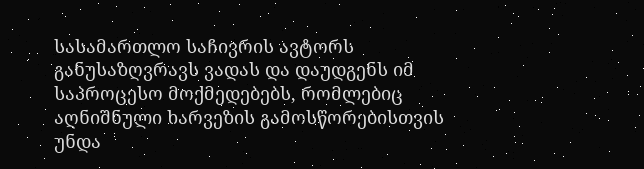სასამართლო საჩივრის ავტორს განუსაზღვრავს ვადას და დაუდგენს იმ საპროცესო მოქმედებებს, რომლებიც აღნიშნული ხარვეზის გამოსწორებისთვის უნდა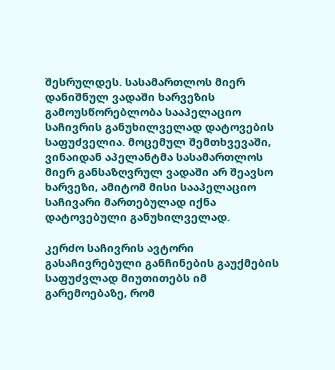შესრულდეს. სასამართლოს მიერ დანიშნულ ვადაში ხარვეზის გამოუსწორებლობა სააპელაციო საჩივრის განუხილველად დატოვების საფუძველია. მოცემულ შემთხვევაში, ვინაიდან აპელანტმა სასამართლოს მიერ განსაზღვრულ ვადაში არ შეავსო ხარვეზი, ამიტომ მისი სააპელაციო საჩივარი მართებულად იქნა დატოვებული განუხილველად.

კერძო საჩივრის ავტორი გასაჩივრებული განჩინების გაუქმების საფუძვლად მიუთითებს იმ გარემოებაზე, რომ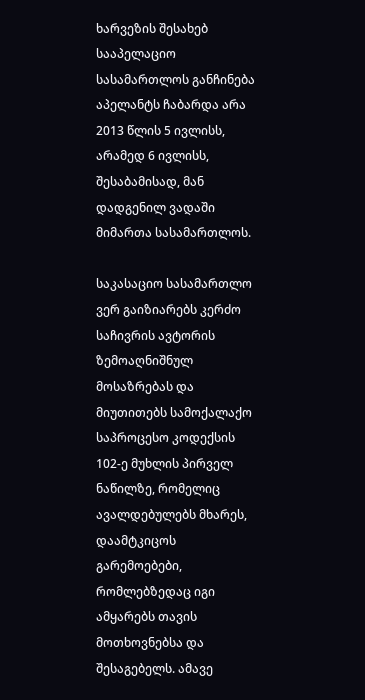ხარვეზის შესახებ სააპელაციო სასამართლოს განჩინება აპელანტს ჩაბარდა არა 2013 წლის 5 ივლისს, არამედ 6 ივლისს, შესაბამისად, მან დადგენილ ვადაში მიმართა სასამართლოს.

საკასაციო სასამართლო ვერ გაიზიარებს კერძო საჩივრის ავტორის ზემოაღნიშნულ მოსაზრებას და მიუთითებს სამოქალაქო საპროცესო კოდექსის 102-ე მუხლის პირველ ნაწილზე, რომელიც ავალდებულებს მხარეს, დაამტკიცოს გარემოებები, რომლებზედაც იგი ამყარებს თავის მოთხოვნებსა და შესაგებელს. ამავე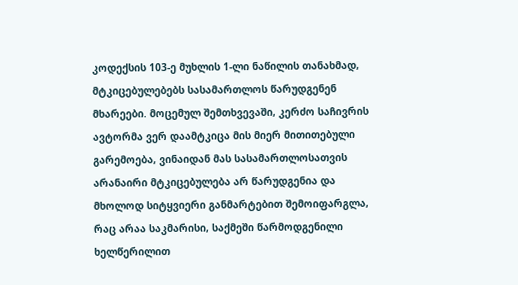კოდექსის 103-ე მუხლის 1-ლი ნაწილის თანახმად, მტკიცებულებებს სასამართლოს წარუდგენენ მხარეები. მოცემულ შემთხვევაში, კერძო საჩივრის ავტორმა ვერ დაამტკიცა მის მიერ მითითებული გარემოება, ვინაიდან მას სასამართლოსათვის არანაირი მტკიცებულება არ წარუდგენია და მხოლოდ სიტყვიერი განმარტებით შემოიფარგლა, რაც არაა საკმარისი, საქმეში წარმოდგენილი ხელწერილით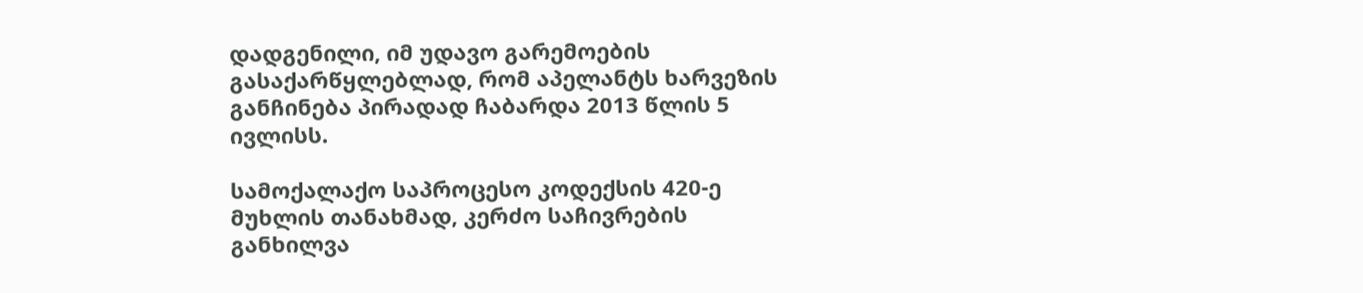დადგენილი, იმ უდავო გარემოების გასაქარწყლებლად, რომ აპელანტს ხარვეზის განჩინება პირადად ჩაბარდა 2013 წლის 5 ივლისს.

სამოქალაქო საპროცესო კოდექსის 420-ე მუხლის თანახმად, კერძო საჩივრების განხილვა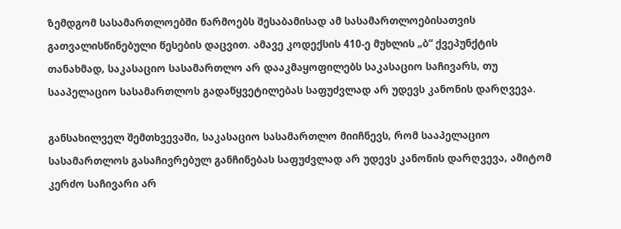ზემდგომ სასამართლოებში წარმოებს შესაბამისად ამ სასამართლოებისათვის გათვალისწინებული წესების დაცვით. ამავე კოდექსის 410-ე მუხლის „ბ“ ქვეპუნქტის თანახმად, საკასაციო სასამართლო არ დააკმაყოფილებს საკასაციო საჩივარს, თუ სააპელაციო სასამართლოს გადაწყვეტილებას საფუძვლად არ უდევს კანონის დარღვევა.

განსახილველ შემთხვევაში, საკასაციო სასამართლო მიიჩნევს, რომ სააპელაციო სასამართლოს გასაჩივრებულ განჩინებას საფუძვლად არ უდევს კანონის დარღვევა, ამიტომ კერძო საჩივარი არ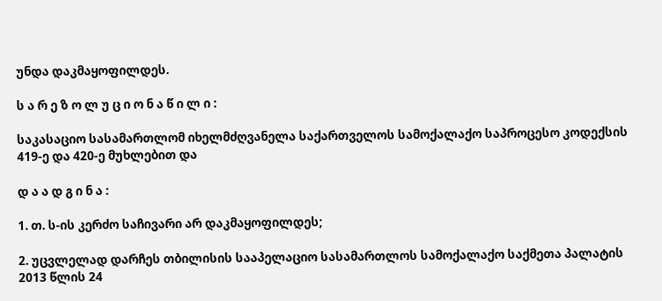უნდა დაკმაყოფილდეს.

ს ა რ ე ზ ო ლ უ ც ი ო ნ ა წ ი ლ ი :

საკასაციო სასამართლომ იხელმძღვანელა საქართველოს სამოქალაქო საპროცესო კოდექსის 419-ე და 420-ე მუხლებით და

დ ა ა დ გ ი ნ ა :

1. თ. ს-ის კერძო საჩივარი არ დაკმაყოფილდეს;

2. უცვლელად დარჩეს თბილისის სააპელაციო სასამართლოს სამოქალაქო საქმეთა პალატის 2013 წლის 24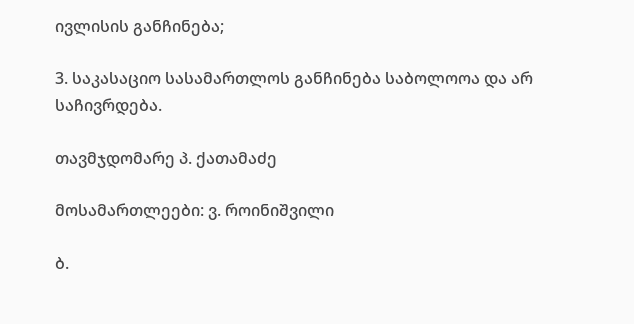ივლისის განჩინება;

3. საკასაციო სასამართლოს განჩინება საბოლოოა და არ საჩივრდება.

თავმჯდომარე პ. ქათამაძე

მოსამართლეები: ვ. როინიშვილი

ბ.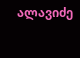ალავიძე